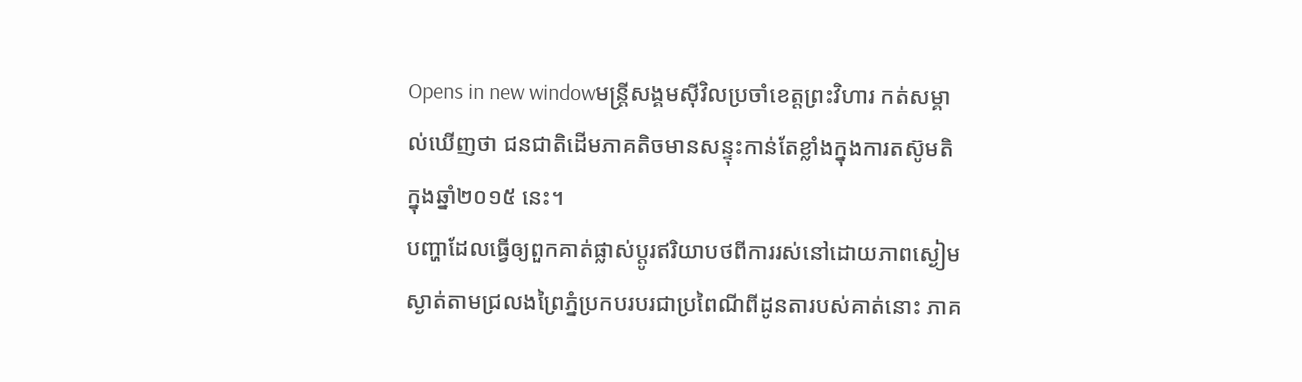Opens in new windowមន្ត្រីសង្គមស៊ីវិលប្រចាំខេត្តព្រះវិហារ កត់សម្គាល់ឃើញថា ជនជាតិដើមភាគតិចមានសន្ទុះកាន់តែខ្លាំងក្នុងការតស៊ូមតិក្នុងឆ្នាំ២០១៥ នេះ។
បញ្ហាដែលធ្វើឲ្យពួកគាត់ផ្លាស់ប្ដូរឥរិយាបថពីការរស់នៅដោយភាពស្ងៀមស្ងាត់តាមជ្រលងព្រៃភ្នំប្រកបរបរជាប្រពៃណីពីដូនតារបស់គាត់នោះ ភាគ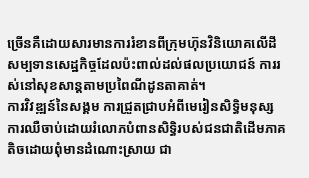ច្រើនគឺដោយសារមានការរំខានពីក្រុមហ៊ុនវិនិយោគលើដីសម្បទានសេដ្ឋកិច្ចដែលប៉ះពាល់ដល់ផលប្រយោជន៍ ការរស់នៅសុខសាន្តតាមប្រពៃណីដូនតាគាត់។
ការវិវឌ្ឍន៍នៃសង្គម ការជ្រួតជ្រាបអំពីមេរៀនសិទ្ធិមនុស្ស ការឈឺចាប់ដោយរំលោភបំពានសិទ្ធិរបស់ជនជាតិដើមភាគតិចដោយពុំមានដំណោះស្រាយ ជា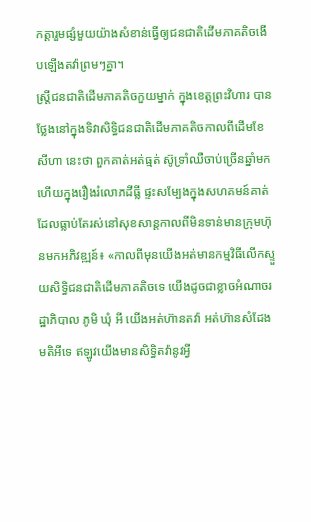កត្តារួមផ្សំមួយយ៉ាងសំខាន់ធ្វើឲ្យជនជាតិដើមភាគតិចងើបឡើងតវ៉ាព្រមៗគ្នា។
ស្ត្រីជនជាតិដើមភាគតិចកួយម្នាក់ ក្នុងខេត្តព្រះវិហារ បានថ្លែងនៅក្នុងទិវាសិទ្ធិជនជាតិដើមភាគតិចកាលពីដើមខែសីហា នេះថា ពួកគាត់អត់ធ្មត់ ស៊ូទ្រាំឈឺចាប់ច្រើនឆ្នាំមកហើយក្នុងរឿងរំលោភដីធ្លី ផ្ទះសម្បែងក្នុងសហគមន៍គាត់ដែលធ្លាប់តែរស់នៅសុខសាន្តកាលពីមិនទាន់មានក្រុមហ៊ុនមកអភិវឌ្ឍន៍៖ «កាលពីមុនយើងអត់មានកម្មវិធីលើកស្ទួយសិទ្ធិជនជាតិដើមភាគតិចទេ យើងដូចជាខ្លាចអំណាចរដ្ឋាភិបាល ភូមិ ឃុំ អី យើងអត់ហ៊ានតវ៉ា អត់ហ៊ានសំដែងមតិអីទេ ឥឡូវយើងមានសិទ្ធិតវ៉ានូវអ្វី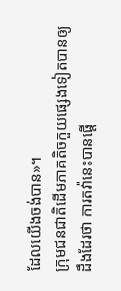ដែលយើងចង់បាន»។
ក្រុមជនជាតិដើមភាគតិចកួយផ្សេងទៀតបានឲ្យដឹងដែរថា ការតវ៉ានេះបានផ្ដើ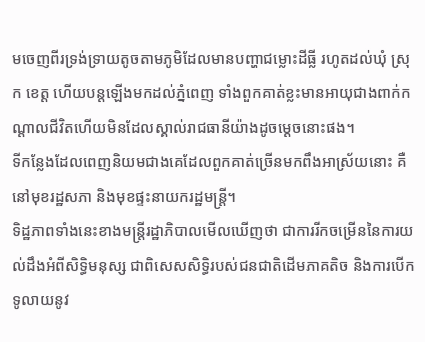មចេញពីរទ្រង់ទ្រាយតូចតាមភូមិដែលមានបញ្ហាជម្លោះដីធ្លី រហូតដល់ឃុំ ស្រុក ខេត្ត ហើយបន្តឡើងមកដល់ភ្នំពេញ ទាំងពួកគាត់ខ្លះមានអាយុជាងពាក់កណ្ដាលជីវិតហើយមិនដែលស្គាល់រាជធានីយ៉ាងដូចម្ដេចនោះផង។
ទីកន្លែងដែលពេញនិយមជាងគេដែលពួកគាត់ច្រើនមកពឹងអាស្រ័យនោះ គឺនៅមុខរដ្ឋសភា និងមុខផ្ទះនាយករដ្ឋមន្ត្រី។
ទិដ្ឋភាពទាំងនេះខាងមន្ត្រីរដ្ឋាភិបាលមើលឃើញថា ជាការរីកចម្រើននៃការយល់ដឹងអំពីសិទ្ធិមនុស្ស ជាពិសេសសិទ្ធិរបស់ជនជាតិដើមភាគតិច និងការបើកទូលាយនូវ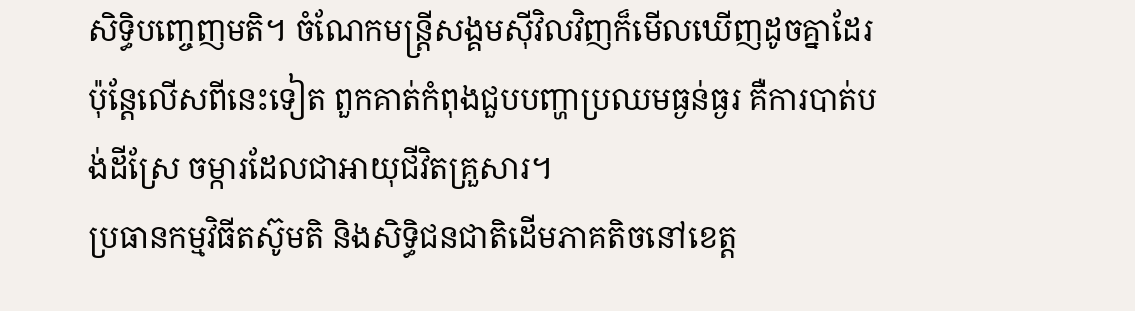សិទ្ធិបញ្ចេញមតិ។ ចំណែកមន្ត្រីសង្គមស៊ីវិលវិញក៏មើលឃើញដូចគ្នាដែរ ប៉ុន្តែលើសពីនេះទៀត ពួកគាត់កំពុងជួបបញ្ហាប្រឈមធ្ងន់ធ្ងរ គឺការបាត់បង់ដីស្រែ ចម្ការដែលជាអាយុជីវិតគ្រួសារ។
ប្រធានកម្មវិធីតស៊ូមតិ និងសិទ្ធិជនជាតិដើមភាគតិចនៅខេត្ត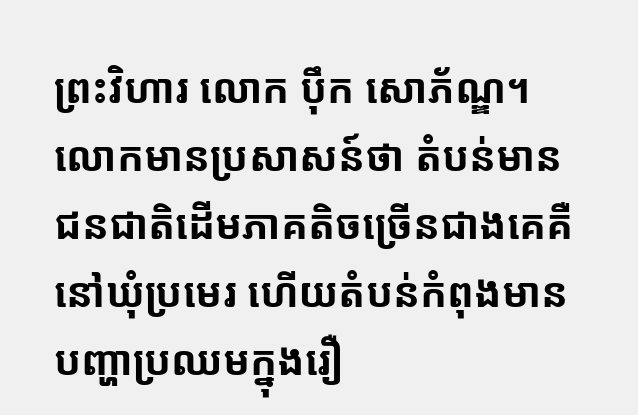ព្រះវិហារ លោក ប៉ឹក សោភ័ណ្ឌ។ លោកមានប្រសាសន៍ថា តំបន់មានជនជាតិដើមភាគតិចច្រើនជាងគេគឺនៅឃុំប្រមេរ ហើយតំបន់កំពុងមានបញ្ហាប្រឈមក្នុងរឿ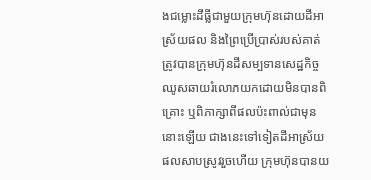ងជម្លោះដីធ្លីជាមួយក្រុមហ៊ុនដោយដីអាស្រ័យផល និងព្រៃប្រើប្រាស់របស់គាត់ត្រូវបានក្រុមហ៊ុនដីសម្បទានសេដ្ឋកិច្ច ឈូសឆាយរំលោភយកដោយមិនបានពិគ្រោះ ឬពិភាក្សាពីផលប៉ះពាល់ជាមុននោះឡើយ ជាងនេះទៅទៀតដីអាស្រ័យផលសាបស្រូវរួចហើយ ក្រុមហ៊ុនបានយ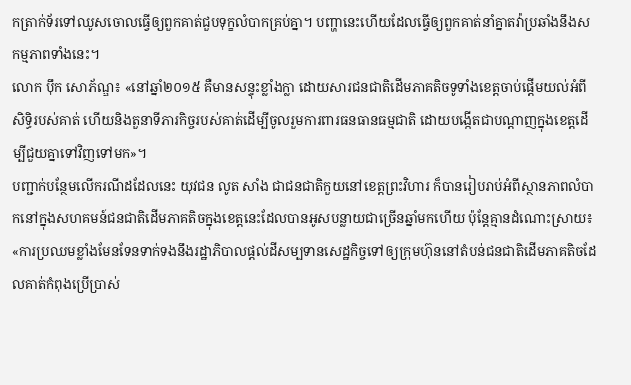កត្រាក់ទ័រទៅឈូសចោលធ្វើឲ្យពួកគាត់ជួបទុក្ខលំបាកគ្រប់គ្នា។ បញ្ហានេះហើយដែលធ្វើឲ្យពួកគាត់នាំគ្នាតវ៉ាប្រឆាំងនឹងសកម្មភាពទាំងនេះ។
លោក ប៉ឹក សោភ័ណ្ឌ៖ «នៅឆ្នាំ២០១៥ គឺមានសន្ទុះខ្លាំងក្លា ដោយសារជនជាតិដើមភាគតិចទូទាំងខេត្តចាប់ផ្ដើមយល់អំពីសិទ្ធិរបស់គាត់ ហើយនិងតួនាទីភារកិច្ចរបស់គាត់ដើម្បីចូលរួមការពារធនធានធម្មជាតិ ដោយបង្កើតជាបណ្ដាញក្នុងខេត្តដើម្បីជួយគ្នាទៅវិញទៅមក»។
បញ្ជាក់បន្ថែមលើករណីដដែលនេះ យុវជន លូត សាំង ជាជនជាតិកួយនៅខេត្តព្រះវិហារ ក៏បានរៀបរាប់អំពីស្ថានភាពលំបាកនៅក្នុងសហគមន៍ជនជាតិដើមភាគតិចក្នុងខេត្តនេះដែលបានអូសបន្លាយជាច្រើនឆ្នាំមកហើយ ប៉ុន្តែគ្មានដំណោះស្រាយ៖ «ការប្រឈមខ្លាំងមែនទែនទាក់ទងនឹងរដ្ឋាភិបាលផ្តល់ដីសម្បទានសេដ្ឋកិច្ចទៅឲ្យក្រុមហ៊ុននៅតំបន់ជនជាតិដើមភាគតិចដែលគាត់កំពុងប្រើប្រាស់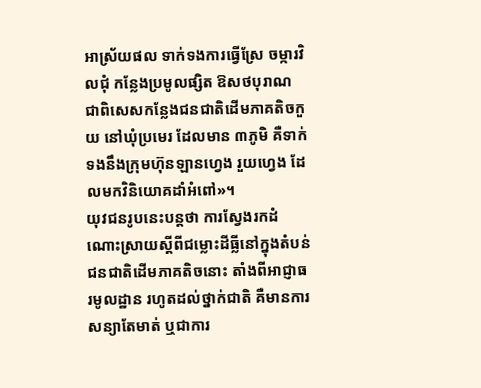អាស្រ័យផល ទាក់ទងការធ្វើស្រែ ចម្ការវិលជុំ កន្លែងប្រមូលផ្សិត ឱសថបុរាណ ជាពិសេសកន្លែងជនជាតិដើមភាគតិចកួយ នៅឃុំប្រមេរ ដែលមាន ៣ភូមិ គឺទាក់ទងនឹងក្រុមហ៊ុនឡានហ្វេង រួយហ្វេង ដែលមកវិនិយោគដាំអំពៅ»។
យុវជនរូបនេះបន្តថា ការស្វែងរកដំណោះស្រាយស្ដីពីជម្លោះដីធ្លីនៅក្នុងតំបន់ជនជាតិដើមភាគតិចនោះ តាំងពីអាជ្ញាធរមូលដ្ឋាន រហូតដល់ថ្នាក់ជាតិ គឺមានការសន្យាតែមាត់ ឬជាការ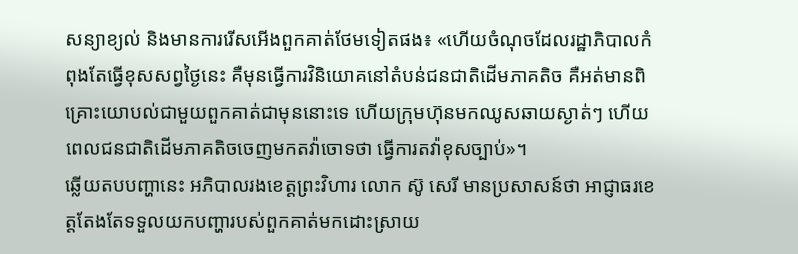សន្យាខ្យល់ និងមានការរើសអើងពួកគាត់ថែមទៀតផង៖ «ហើយចំណុចដែលរដ្ឋាភិបាលកំពុងតែធ្វើខុសសព្វថ្ងៃនេះ គឺមុនធ្វើការវិនិយោគនៅតំបន់ជនជាតិដើមភាគតិច គឺអត់មានពិគ្រោះយោបល់ជាមួយពួកគាត់ជាមុននោះទេ ហើយក្រុមហ៊ុនមកឈូសឆាយស្ងាត់ៗ ហើយពេលជនជាតិដើមភាគតិចចេញមកតវ៉ាចោទថា ធ្វើការតវ៉ាខុសច្បាប់»។
ឆ្លើយតបបញ្ហានេះ អភិបាលរងខេត្តព្រះវិហារ លោក ស៊ូ សេរី មានប្រសាសន៍ថា អាជ្ញាធរខេត្តតែងតែទទួលយកបញ្ហារបស់ពួកគាត់មកដោះស្រាយ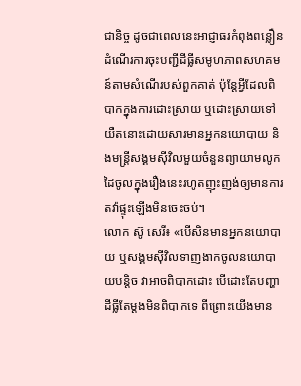ជានិច្ច ដូចជាពេលនេះអាជ្ញាធរកំពុងពន្លឿនដំណើរការចុះបញ្ជីដីធ្លីសមូហភាពសហគមន៍តាមសំណើរបស់ពួកគាត់ ប៉ុន្តែអ្វីដែលពិបាកក្នុងការដោះស្រាយ ឬដោះស្រាយទៅយឺតនោះដោយសារមានអ្នកនយោបាយ និងមន្ត្រីសង្គមស៊ីវិលមួយចំនួនព្យាយាមលូកដៃចូលក្នុងរឿងនេះរហូតញុះញង់ឲ្យមានការតវ៉ាផ្ទុះឡើងមិនចេះចប់។
លោក ស៊ូ សេរី៖ «បើសិនមានអ្នកនយោបាយ ឬសង្គមស៊ីវិលទាញងាកចូលនយោបាយបន្តិច វាអាចពិបាកដោះ បើដោះតែបញ្ហាដីធ្លីតែម្ដងមិនពិបាកទេ ពីព្រោះយើងមាន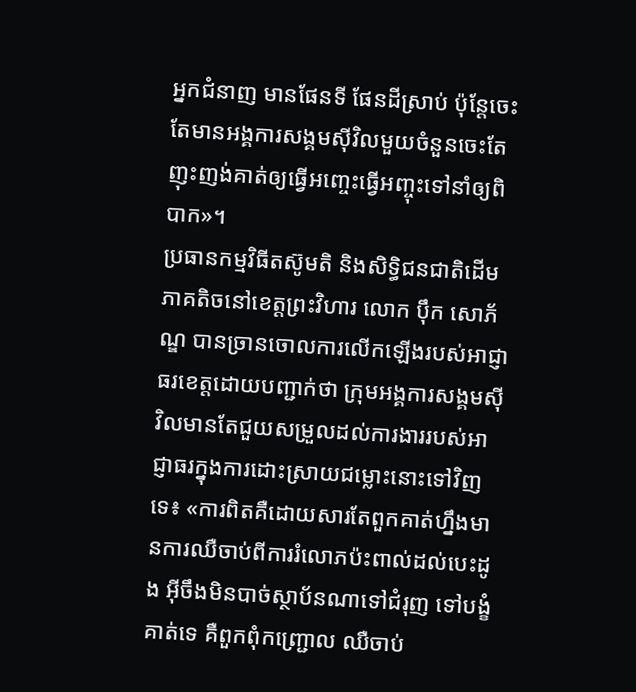អ្នកជំនាញ មានផែនទី ផែនដីស្រាប់ ប៉ុន្តែចេះតែមានអង្គការសង្គមស៊ីវិលមួយចំនួនចេះតែញុះញង់គាត់ឲ្យធ្វើអញ្ចេះធ្វើអញ្ចុះទៅនាំឲ្យពិបាក»។
ប្រធានកម្មវិធីតស៊ូមតិ និងសិទ្ធិជនជាតិដើមភាគតិចនៅខេត្តព្រះវិហារ លោក ប៉ឹក សោភ័ណ្ឌ បានច្រានចោលការលើកឡើងរបស់អាជ្ញាធរខេត្តដោយបញ្ជាក់ថា ក្រុមអង្គការសង្គមស៊ីវិលមានតែជួយសម្រួលដល់ការងាររបស់អាជ្ញាធរក្នុងការដោះស្រាយជម្លោះនោះទៅវិញទេ៖ «ការពិតគឺដោយសារតែពួកគាត់ហ្នឹងមានការឈឺចាប់ពីការរំលោភប៉ះពាល់ដល់បេះដូង អ៊ីចឹងមិនបាច់ស្ថាប័នណាទៅជំរុញ ទៅបង្ខំគាត់ទេ គឺពួកពុំកញ្ជ្រោល ឈឺចាប់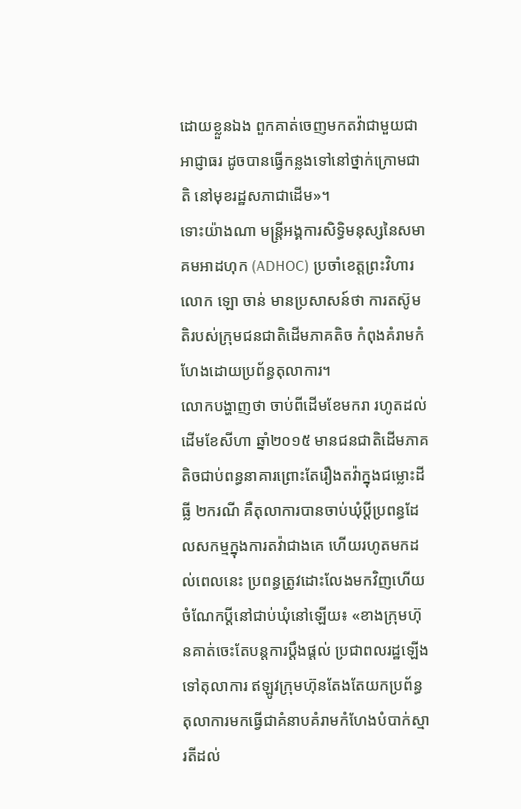ដោយខ្លួនឯង ពួកគាត់ចេញមកតវ៉ាជាមួយជាអាជ្ញាធរ ដូចបានធ្វើកន្លងទៅនៅថ្នាក់ក្រោមជាតិ នៅមុខរដ្ឋសភាជាដើម»។
ទោះយ៉ាងណា មន្ត្រីអង្គការសិទ្ធិមនុស្សនៃសមាគមអាដហុក (ADHOC) ប្រចាំខេត្តព្រះវិហារ លោក ឡោ ចាន់ មានប្រសាសន៍ថា ការតស៊ូមតិរបស់ក្រុមជនជាតិដើមភាគតិច កំពុងគំរាមកំហែងដោយប្រព័ន្ធតុលាការ។
លោកបង្ហាញថា ចាប់ពីដើមខែមករា រហូតដល់ដើមខែសីហា ឆ្នាំ២០១៥ មានជនជាតិដើមភាគតិចជាប់ពន្ធនាគារព្រោះតែរឿងតវ៉ាក្នុងជម្លោះដីធ្លី ២ករណី គឺតុលាការបានចាប់ឃុំប្ដីប្រពន្ធដែលសកម្មក្នុងការតវ៉ាជាងគេ ហើយរហូតមកដល់ពេលនេះ ប្រពន្ធត្រូវដោះលែងមកវិញហើយ ចំណែកប្ដីនៅជាប់ឃុំនៅឡើយ៖ «ខាងក្រុមហ៊ុនគាត់ចេះតែបន្តការប្ដឹងផ្ដល់ ប្រជាពលរដ្ឋឡើងទៅតុលាការ ឥឡូវក្រុមហ៊ុនតែងតែយកប្រព័ន្ធតុលាការមកធ្វើជាគំនាបគំរាមកំហែងបំបាក់ស្មារតីដល់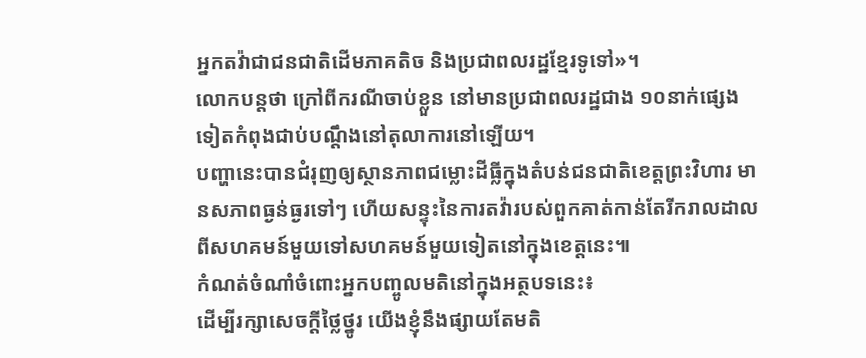អ្នកតវ៉ាជាជនជាតិដើមភាគតិច និងប្រជាពលរដ្ឋខ្មែរទូទៅ»។
លោកបន្តថា ក្រៅពីករណីចាប់ខ្លួន នៅមានប្រជាពលរដ្ឋជាង ១០នាក់ផ្សេងទៀតកំពុងជាប់បណ្ដឹងនៅតុលាការនៅឡើយ។
បញ្ហានេះបានជំរុញឲ្យស្ថានភាពជម្លោះដីធ្លីក្នុងតំបន់ជនជាតិខេត្តព្រះវិហារ មានសភាពធ្ងន់ធ្ងរទៅៗ ហើយសន្ទុះនៃការតវ៉ារបស់ពួកគាត់កាន់តែរីករាលដាលពីសហគមន៍មួយទៅសហគមន៍មួយទៀតនៅក្នុងខេត្តនេះ៕
កំណត់ចំណាំចំពោះអ្នកបញ្ចូលមតិនៅក្នុងអត្ថបទនេះ៖
ដើម្បីរក្សាសេចក្ដីថ្លៃថ្នូរ យើងខ្ញុំនឹងផ្សាយតែមតិ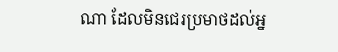ណា ដែលមិនជេរប្រមាថដល់អ្ន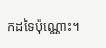កដទៃប៉ុណ្ណោះ។